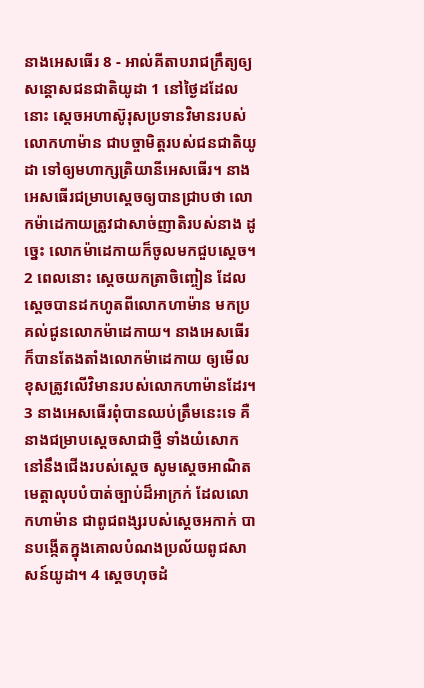នាងអេសធើរ 8 - អាល់គីតាបរាជក្រឹត្យឲ្យសន្ដោសជនជាតិយូដា 1 នៅថ្ងៃដដែលនោះ ស្តេចអហាស៊ូរុសប្រទានវិមានរបស់លោកហាម៉ាន ជាបច្ចាមិត្តរបស់ជនជាតិយូដា ទៅឲ្យមហាក្សត្រិយានីអេសធើរ។ នាងអេសធើរជម្រាបស្ដេចឲ្យបានជ្រាបថា លោកម៉ាដេកាយត្រូវជាសាច់ញាតិរបស់នាង ដូច្នេះ លោកម៉ាដេកាយក៏ចូលមកជួបស្ដេច។ 2 ពេលនោះ ស្តេចយកត្រាចិញ្ចៀន ដែលស្តេចបានដកហូតពីលោកហាម៉ាន មកប្រគល់ជូនលោកម៉ាដេកាយ។ នាងអេសធើរក៏បានតែងតាំងលោកម៉ាដេកាយ ឲ្យមើលខុសត្រូវលើវិមានរបស់លោកហាម៉ានដែរ។ 3 នាងអេសធើរពុំបានឈប់ត្រឹមនេះទេ គឺនាងជម្រាបស្ដេចសាជាថ្មី ទាំងយំសោក នៅនឹងជើងរបស់ស្ដេច សូមស្តេចអាណិតមេត្តាលុបបំបាត់ច្បាប់ដ៏អាក្រក់ ដែលលោកហាម៉ាន ជាពូជពង្សរបស់ស្ដេចអកាក់ បានបង្កើតក្នុងគោលបំណងប្រល័យពូជសាសន៍យូដា។ 4 ស្តេចហុចដំ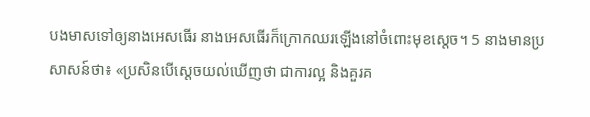បងមាសទៅឲ្យនាងអេសធើរ នាងអេសធើរក៏ក្រោកឈរឡើងនៅចំពោះមុខស្ដេច។ 5 នាងមានប្រសាសន៍ថា៖ «ប្រសិនបើស្តេចយល់ឃើញថា ជាការល្អ និងគួរគ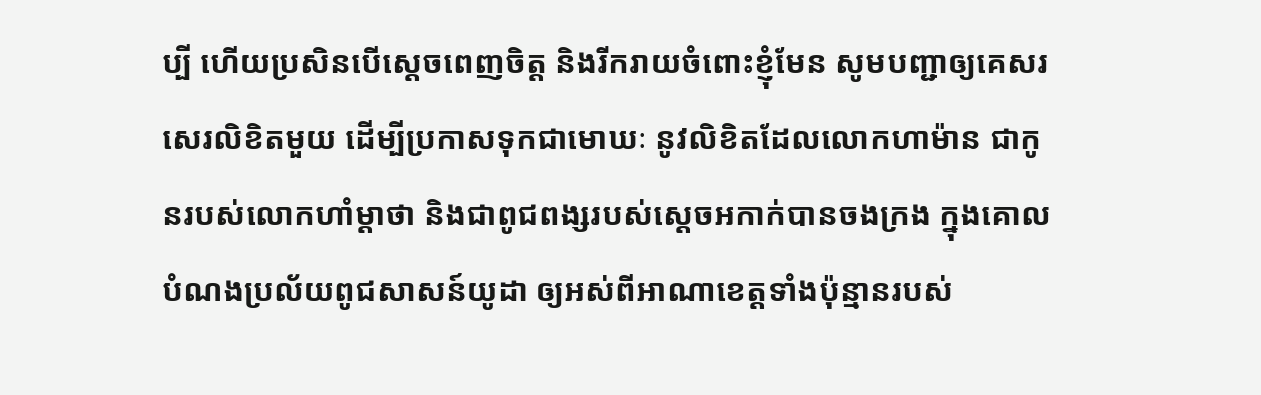ប្បី ហើយប្រសិនបើស្តេចពេញចិត្ត និងរីករាយចំពោះខ្ញុំមែន សូមបញ្ជាឲ្យគេសរសេរលិខិតមួយ ដើម្បីប្រកាសទុកជាមោឃៈ នូវលិខិតដែលលោកហាម៉ាន ជាកូនរបស់លោកហាំម្ដាថា និងជាពូជពង្សរបស់ស្ដេចអកាក់បានចងក្រង ក្នុងគោលបំណងប្រល័យពូជសាសន៍យូដា ឲ្យអស់ពីអាណាខេត្តទាំងប៉ុន្មានរបស់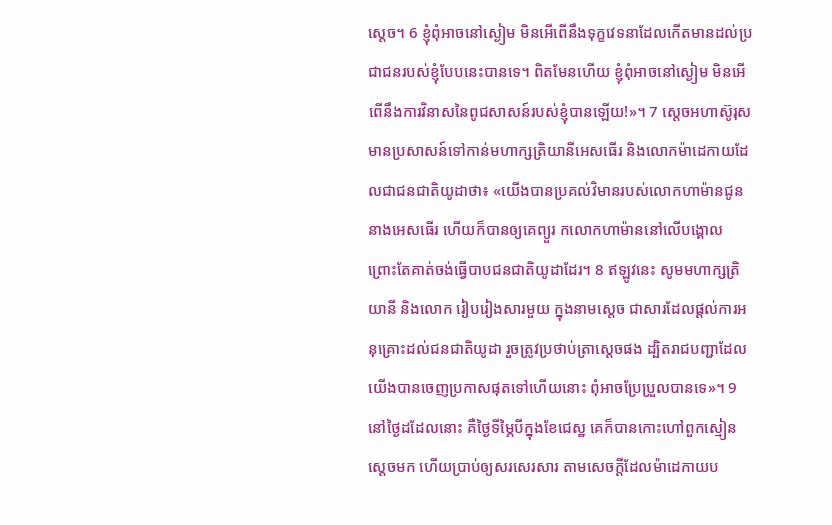ស្តេច។ 6 ខ្ញុំពុំអាចនៅស្ងៀម មិនអើពើនឹងទុក្ខវេទនាដែលកើតមានដល់ប្រជាជនរបស់ខ្ញុំបែបនេះបានទេ។ ពិតមែនហើយ ខ្ញុំពុំអាចនៅស្ងៀម មិនអើពើនឹងការវិនាសនៃពូជសាសន៍របស់ខ្ញុំបានឡើយ!»។ 7 ស្តេចអហាស៊ូរុសមានប្រសាសន៍ទៅកាន់មហាក្សត្រិយានីអេសធើរ និងលោកម៉ាដេកាយដែលជាជនជាតិយូដាថា៖ «យើងបានប្រគល់វិមានរបស់លោកហាម៉ានជូននាងអេសធើរ ហើយក៏បានឲ្យគេព្យួរ កលោកហាម៉ាននៅលើបង្គោល ព្រោះតែគាត់ចង់ធ្វើបាបជនជាតិយូដាដែរ។ 8 ឥឡូវនេះ សូមមហាក្សត្រិយានី និងលោក រៀបរៀងសារមួយ ក្នុងនាមស្តេច ជាសារដែលផ្ដល់ការអនុគ្រោះដល់ជនជាតិយូដា រួចត្រូវប្រថាប់ត្រាស្តេចផង ដ្បិតរាជបញ្ជាដែលយើងបានចេញប្រកាសផុតទៅហើយនោះ ពុំអាចប្រែប្រួលបានទេ»។ 9 នៅថ្ងៃដដែលនោះ គឺថ្ងៃទីម្ភៃបីក្នុងខែជេស្ឋ គេក៏បានកោះហៅពួកស្មៀនស្តេចមក ហើយប្រាប់ឲ្យសរសេរសារ តាមសេចក្ដីដែលម៉ាដេកាយប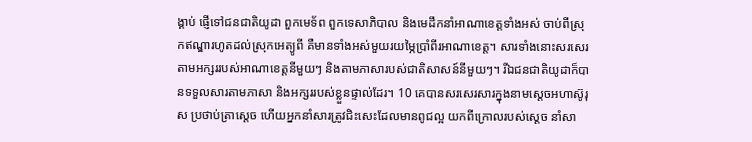ង្គាប់ ផ្ញើទៅជនជាតិយូដា ពួកមេទ័ព ពួកទេសាភិបាល និងមេដឹកនាំអាណាខេត្តទាំងអស់ ចាប់ពីស្រុកឥណ្ឌារហូតដល់ស្រុកអេត្យូពី គឺមានទាំងអស់មួយរយម្ភៃប្រាំពីរអាណាខេត្ត។ សារទាំងនោះសរសេរតាមអក្សររបស់អាណាខេត្តនីមួយៗ និងតាមភាសារបស់ជាតិសាសន៍នីមួយៗ។ រីឯជនជាតិយូដាក៏បានទទួលសារតាមភាសា និងអក្សររបស់ខ្លួនផ្ទាល់ដែរ។ 10 គេបានសរសេរសារក្នុងនាមស្តេចអហាស៊ូរុស ប្រថាប់ត្រាស្តេច ហើយអ្នកនាំសារត្រូវជិះសេះដែលមានពូជល្អ យកពីក្រោលរបស់ស្ដេច នាំសា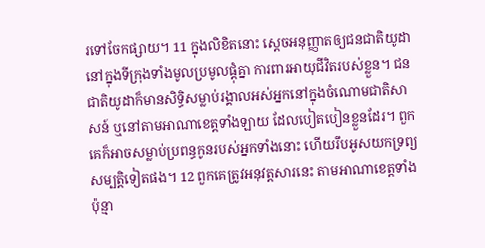រទៅចែកផ្សាយ។ 11 ក្នុងលិខិតនោះ ស្តេចអនុញ្ញាតឲ្យជនជាតិយូដា នៅក្នុងទីក្រុងទាំងមូលប្រមូលផ្ដុំគ្នា ការពារអាយុជីវិតរបស់ខ្លួន។ ជនជាតិយូដាក៏មានសិទ្ធិសម្លាប់រង្គាលអស់អ្នកនៅក្នុងចំណោមជាតិសាសន៍ ឬនៅតាមអាណាខេត្តទាំងឡាយ ដែលបៀតបៀនខ្លួនដែរ។ ពួកគេក៏អាចសម្លាប់ប្រពន្ធកូនរបស់អ្នកទាំងនោះ ហើយរឹបអូសយកទ្រព្យសម្បត្តិទៀតផង។ 12 ពួកគេត្រូវអនុវត្តសារនេះ តាមអាណាខេត្តទាំងប៉ុន្មា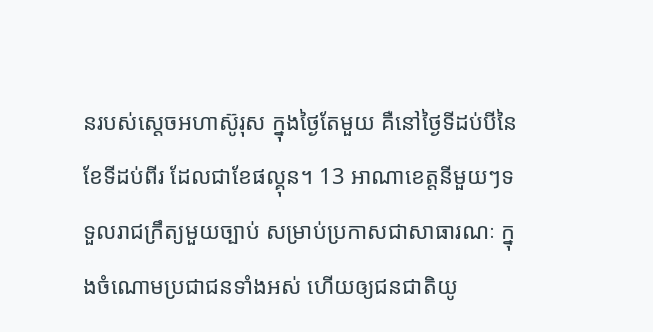នរបស់ស្តេចអហាស៊ូរុស ក្នុងថ្ងៃតែមួយ គឺនៅថ្ងៃទីដប់បីនៃខែទីដប់ពីរ ដែលជាខែផល្គុន។ 13 អាណាខេត្តនីមួយៗទទួលរាជក្រឹត្យមួយច្បាប់ សម្រាប់ប្រកាសជាសាធារណៈ ក្នុងចំណោមប្រជាជនទាំងអស់ ហើយឲ្យជនជាតិយូ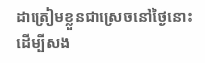ដាត្រៀមខ្លួនជាស្រេចនៅថ្ងៃនោះ ដើម្បីសង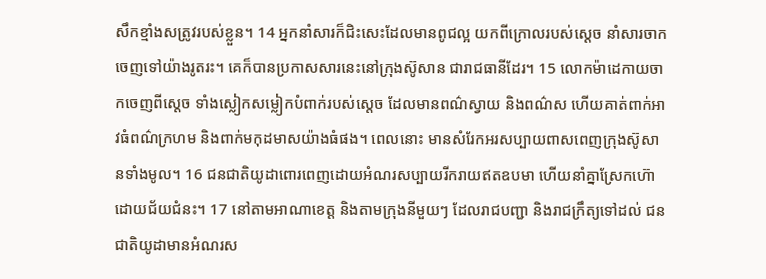សឹកខ្មាំងសត្រូវរបស់ខ្លួន។ 14 អ្នកនាំសារក៏ជិះសេះដែលមានពូជល្អ យកពីក្រោលរបស់ស្ដេច នាំសារចាកចេញទៅយ៉ាងរូតរះ។ គេក៏បានប្រកាសសារនេះនៅក្រុងស៊ូសាន ជារាជធានីដែរ។ 15 លោកម៉ាដេកាយចាកចេញពីស្តេច ទាំងស្លៀកសម្លៀកបំពាក់របស់ស្ដេច ដែលមានពណ៌ស្វាយ និងពណ៌ស ហើយគាត់ពាក់អាវធំពណ៌ក្រហម និងពាក់មកុដមាសយ៉ាងធំផង។ ពេលនោះ មានសំរែកអរសប្បាយពាសពេញក្រុងស៊ូសានទាំងមូល។ 16 ជនជាតិយូដាពោរពេញដោយអំណរសប្បាយរីករាយឥតឧបមា ហើយនាំគ្នាស្រែកហ៊ោដោយជ័យជំនះ។ 17 នៅតាមអាណាខេត្ត និងតាមក្រុងនីមួយៗ ដែលរាជបញ្ជា និងរាជក្រឹត្យទៅដល់ ជនជាតិយូដាមានអំណរស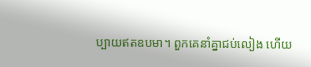ប្បាយឥតឧបមា។ ពួកគេនាំគ្នាជប់លៀង ហើយ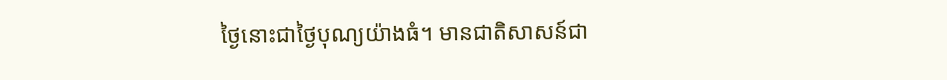ថ្ងៃនោះជាថ្ងៃបុណ្យយ៉ាងធំ។ មានជាតិសាសន៍ជា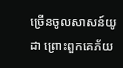ច្រើនចូលសាសន៍យូដា ព្រោះពួកគេភ័យ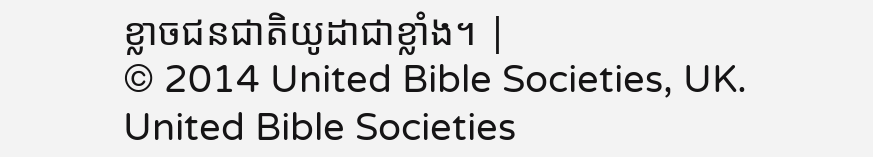ខ្លាចជនជាតិយូដាជាខ្លាំង។ |
© 2014 United Bible Societies, UK.
United Bible Societies